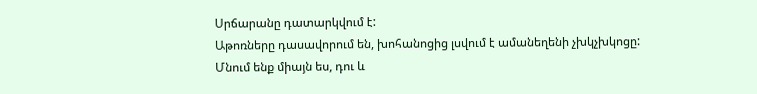Սրճարանը դատարկվում է:
Աթոռները դասավորում են, խոհանոցից լսվում է ամանեղենի չխկչխկոցը:
Մնում ենք միայն ես, դու և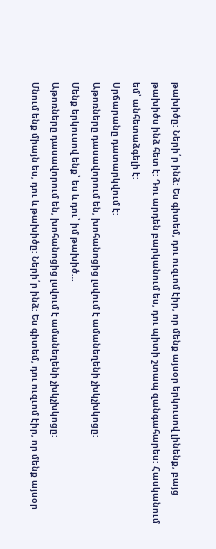թախիծը: Ների՛ր ինձ: Ես գիտեմ, դու ուզւոմ էիր, որ մենք այսօր երկուսով լինենք, բայց թախիծս ինձ հետ է: Դու արդեն բարկանում ես, դու պիտի շտապ զանգահարես: Հասկանում եմ՝ անհետաձգելի է:
Սրճարանը դատարկվում է:
Աթոռները դասավորում են, խոհանոցից լսվում է ամանեղենի չխկչխկոցը:
Մենք երկուսով ենք՝ ես և դու՝ իմ թախիծ…
Աթոռները դասավորում են, խոհանոցից լսվում է ամանեղենի չխկչխկոցը:
Մնում ենք միայն ես, դու և թախիծը: Ների՛ր ինձ: Ես գիտեմ, դու ուզւոմ էիր, որ մենք այսօր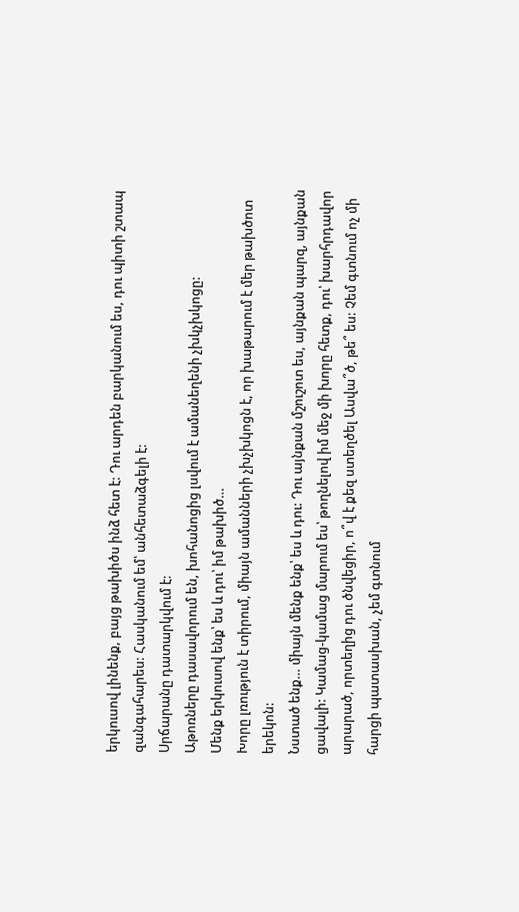երկուսով լինենք, բայց թախիծս ինձ հետ է: Դու արդեն բարկանում ես, դու պիտի շտապ զանգահարես: Հասկանում եմ՝ անհետաձգելի է:
Սրճարանը դատարկվում է:
Աթոռները դասավորում են, խոհանոցից լսվում է ամանեղենի չխկչխկոցը:
Մենք երկուսով ենք՝ ես և դու՝ իմ թախիծ…
Խորը լռություն է տիրում, միայն ամանների չխչխկոցն է, որ խաթարում է մեր թախծոտ երեկոն:
Նստած ենք… միայն մենք ենք՝ ես և դու: Դու այնքան մշուշոտ ես, այնքան պարզ, այնքան ցավալի: Կամաց-կամաց մարում ես՝ թողնելով իմ մեջ մի խորը հետք, դու՝ խարհրդավոր արարած, որտեղից դու ծնվեցիր, ո՞վ է քեզ ստեղծել Ասվա՞ծ, թե՞ ես: Չեմ գտնում ոչ մի հարցի պատասխան, չեմ գտնում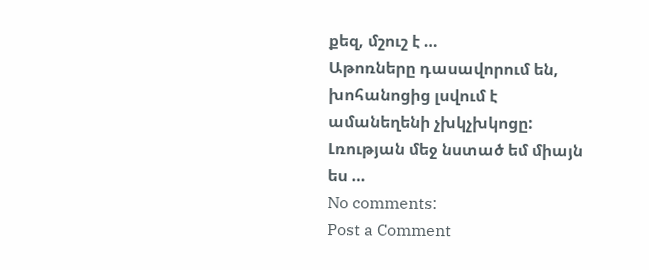քեզ, մշուշ է …
Աթոռները դասավորում են, խոհանոցից լսվում է ամանեղենի չխկչխկոցը:
Լռության մեջ նստած եմ միայն ես …
No comments:
Post a Comment